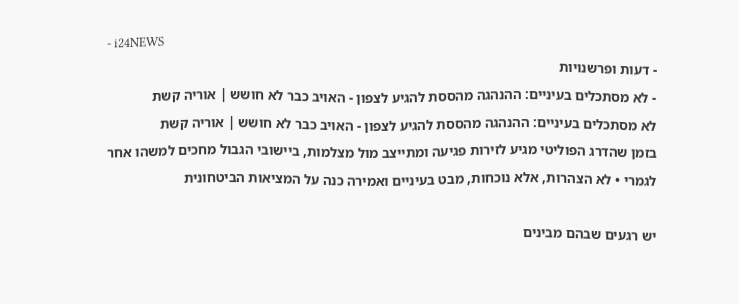- i24NEWS
- דעות ופרשנויות
- לא מסתכלים בעיניים: ההנהגה מהססת להגיע לצפון - האויב כבר לא חושש | אוריה קשת
לא מסתכלים בעיניים: ההנהגה מהססת להגיע לצפון - האויב כבר לא חושש | אוריה קשת
בזמן שהדרג הפוליטי מגיע לזירות פגיעה ומתייצב מול מצלמות, ביישובי הגבול מחכים למשהו אחר לגמרי • לא הצהרות, אלא נוכחות, מבט בעיניים ואמירה כנה על המציאות הביטחונית

יש רגעים שבהם מבינים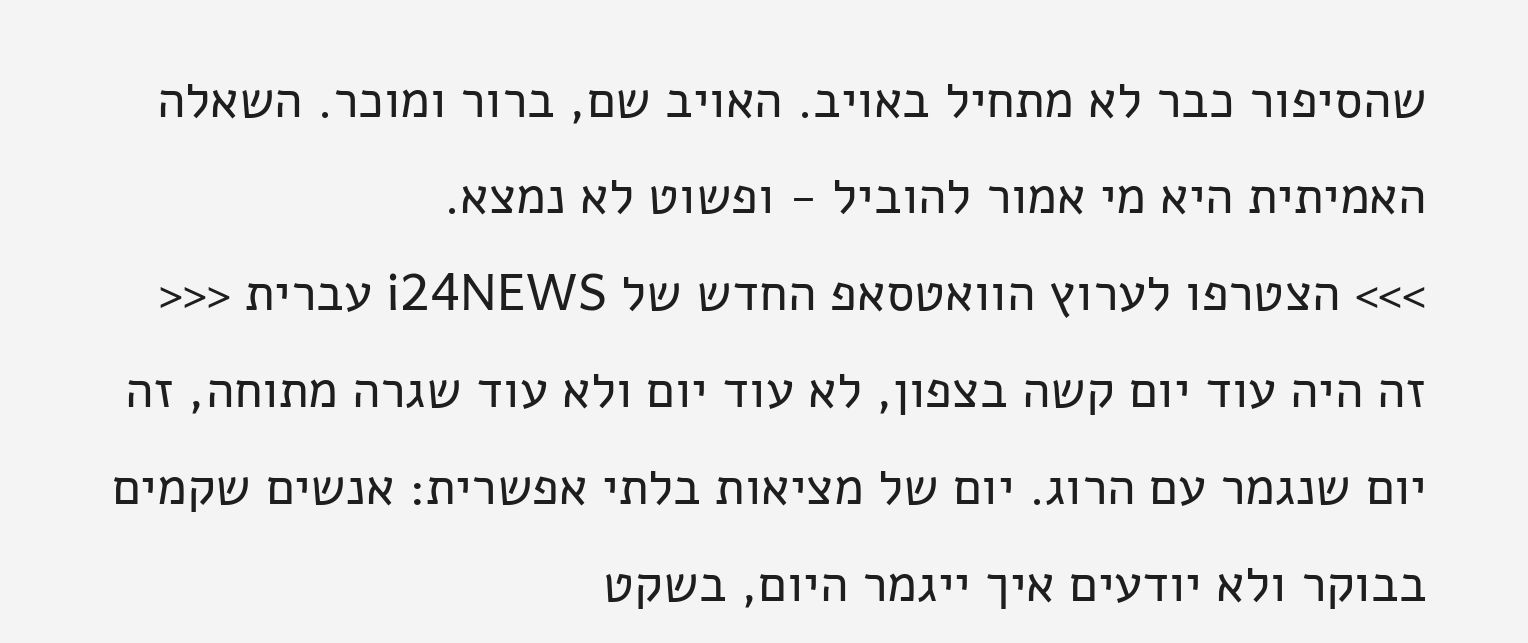שהסיפור כבר לא מתחיל באויב. האויב שם, ברור ומוכר. השאלה האמיתית היא מי אמור להוביל - ופשוט לא נמצא.
>>> הצטרפו לערוץ הוואטסאפ החדש של i24NEWS עברית <<<
זה היה עוד יום קשה בצפון, לא עוד יום ולא עוד שגרה מתוחה, זה יום שנגמר עם הרוג. יום של מציאות בלתי אפשרית: אנשים שקמים בבוקר ולא יודעים איך ייגמר היום, בשקט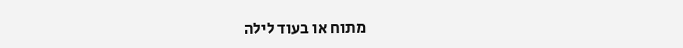מתוח או בעוד לילה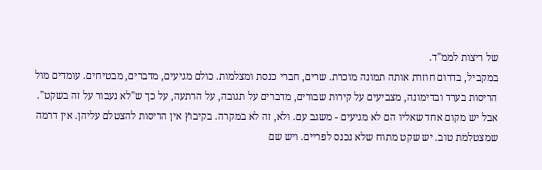של ריצות לממ"ד.
במקביל, בדרום חוזרת אותה תמונה מוכרת. שרים, חברי כנסת ומצלמות. כולם מגיעים, מדברים, מבטיחים. עומדים מול הריסות בערד ובדימונה, מצביעים על קירות שבורים, מדברים על תגובה, על הרתעה, על כך ש"לא נעבור על זה בשקט".
אבל יש מקום אחד שאליו הם לא מגיעים - משגב עם. ולא, זה לא במקרה. בקיבוץ אין הריסות להצטלם עליהן. אין דרמה שמצטלמת טוב. יש שקט מתוח שלא נכנס לפריים. ויש שם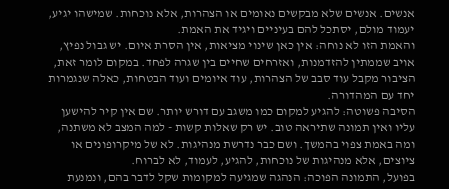אנשים. אנשים שלא מבקשים נאומים או הצהרות, אלא נוכחות. שמישהו יגיע, יעמוד מולם, יסתכל להם בעיניים ויגיד את האמת.
והאמת הזו לא נוחה: אין כאן שינוי מציאות, אין הסרת איום. יש גבול נפיץ, אויב שממתין להזדמנות, ואזרחים שחיים בין שגרה לפחד. במקום לומר זאת, הציבור מקבל עוד סבב של הצהרות, עוד איומים ועוד הבטחות, כאלה שנגמרות יחד עם המהדורה.
הסיבה פשוטה: להגיע למקום כמו משגב עם דורש יותר. שם אין קיר להישען עליו ואין תמונה שתיראה טוב. יש רק שאלות קשות - למה המצב לא משתנה, ומה באמת צפוי בהמשך. ושם כבר נדרשת מנהיגות. לא של מיקרופונים או ציוצים, אלא מנהיגות של נוכחות, להגיע, לעמוד, לא לברוח.
בפועל, התמונה הפוכה: הנהגה שמגיעה למקומות שקל לדבר בהם, ונמנעת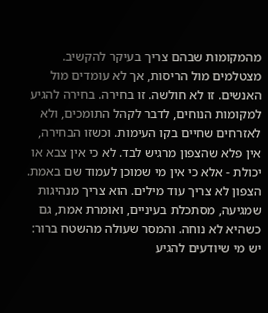מהמקומות שבהם צריך בעיקר להקשיב. מצטלמים מול הריסות, אך לא עומדים מול האנשים. זו לא חולשה. זו בחירה. בחירה להגיע למקומות הנוחים, לדבר לקהל התומכים, ולא לאזרחים שחיים בקו העימות. וכשזו הבחירה, אין פלא שהצפון מרגיש לבד. לא כי אין צבא או יכולת - אלא כי אין מי שמוכן לעמוד שם באמת.
הצפון לא צריך עוד מילים. הוא צריך מנהיגות שמגיעה, מסתכלת בעיניים, ואומרת אמת, גם כשהיא לא נוחה. והמסר שעולה מהשטח ברור: יש מי שיודעים להגיע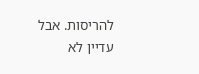להריסות. אבל עדיין לא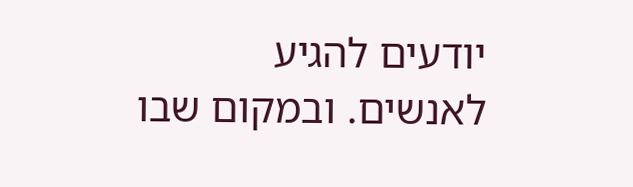יודעים להגיע לאנשים. ובמקום שבו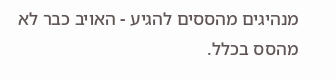מנהיגים מהססים להגיע - האויב כבר לא מהסס בכלל.